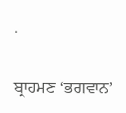.

ਬ੍ਰਾਹਮਣ ‘ਭਗਵਾਨ’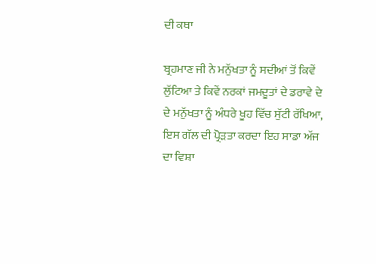ਦੀ ਕਥਾ

ਬ੍ਰਹਮਾਣ ਜੀ ਨੇ ਮਨੁੱਖਤਾ ਨੂੰ ਸਦੀਆਂ ਤੋਂ ਕਿਵੇਂ ਲੁੱਟਿਆ ਤੇ ਕਿਵੇਂ ਨਰਕਾਂ ਜਮਦੂਤਾਂ ਦੇ ਡਰਾਵੇ ਦੇ ਦੇ ਮਨੁੱਖਤਾ ਨੂੰ ਅੰਧਰੇ ਖੂਹ ਵਿੱਚ ਸੁੱਟੀ ਰੱਖਿਆ, ਇਸ ਗੱਲ ਦੀ ਪ੍ਰੋੜਤਾ ਕਰਦਾ ਇਹ ਸਾਡਾ ਅੱਜ ਦਾ ਵਿਸ਼ਾ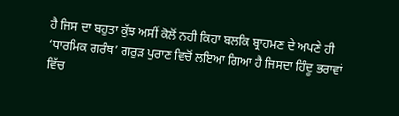ਹੈ ਜਿਸ ਦਾ ਬਹੁਤਾ ਕੁੱਝ ਅਸੀਂ ਕੋਲੋਂ ਨਹੀ ਕਿਹਾ ਬਲਕਿ ਬ੍ਰਾਹਮਣ ਦੇ ਅਪਣੇ ਹੀ ‘ਧਾਰਮਿਕ ਗਰੰਥ’ ਗਰੁੜ ਪੁਰਾਣ ਵਿਚੋਂ ਲਇਆ ਗਿਆ ਹੈ ਜਿਸਦਾ ਹਿੰਦੂ ਭਰਾਵਾਂ ਵਿੱਚ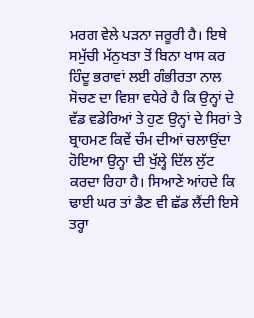ਮਰਗ ਵੇਲੇ ਪੜਨਾ ਜਰੂਰੀ ਹੈ। ਇਥੇ ਸਮੁੱਚੀ ਮੱਨੁਖਤਾ ਤੋਂ ਬਿਨਾ ਖਾਸ ਕਰ ਹਿੰਦੂ ਭਰਾਵਾਂ ਲਈ ਗੰਭੀਰਤਾ ਨਾਲ ਸੋਚਣ ਦਾ ਵਿਸ਼ਾ ਵਧੇਰੇ ਹੈ ਕਿ ਉਨ੍ਹਾਂ ਦੇ ਵੱਡ ਵਡੇਰਿਆਂ ਤੇ ਹੁਣ ਉਨ੍ਹਾਂ ਦੇ ਸਿਰਾਂ ਤੇ ਬ੍ਰਾਹਮਣ ਕਿਵੇਂ ਚੰਮ ਦੀਆਂ ਚਲਾਉਂਦਾ ਹੋਇਆ ਉਨ੍ਹਾ ਦੀ ਖੁੱਲ੍ਹੇ ਦਿੱਲ ਲੁੱਟ ਕਰਦਾ ਰਿਹਾ ਹੈ। ਸਿਆਣੇ ਆਂਹਦੇ ਕਿ ਢਾਈ ਘਰ ਤਾਂ ਡੈਣ ਵੀ ਛੱਡ ਲੈਂਦੀ ਇਸੇ ਤਰ੍ਹਾ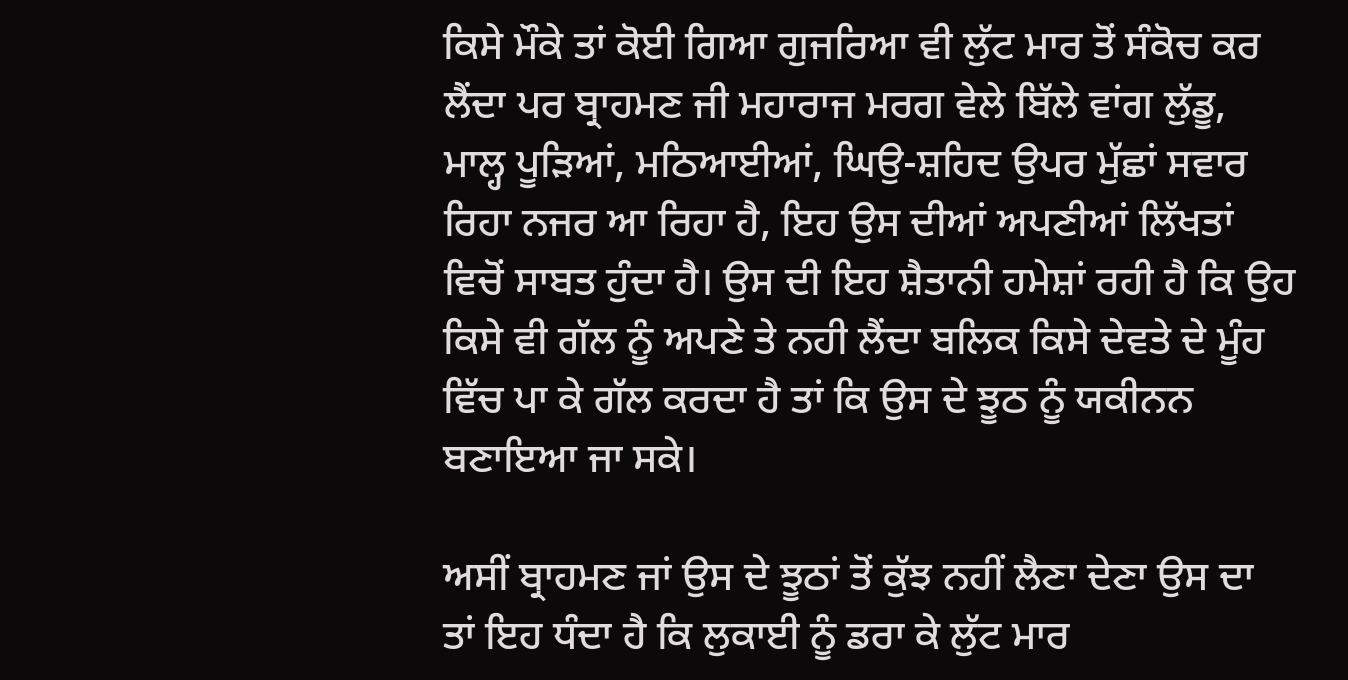ਕਿਸੇ ਮੌਕੇ ਤਾਂ ਕੋਈ ਗਿਆ ਗੁਜਰਿਆ ਵੀ ਲੁੱਟ ਮਾਰ ਤੋਂ ਸੰਕੋਚ ਕਰ ਲੈਂਦਾ ਪਰ ਬ੍ਰਾਹਮਣ ਜੀ ਮਹਾਰਾਜ ਮਰਗ ਵੇਲੇ ਬਿੱਲੇ ਵਾਂਗ ਲੁੱਡੂ, ਮਾਲ੍ਹ ਪੂੜਿਆਂ, ਮਠਿਆਈਆਂ, ਘਿਉ-ਸ਼ਹਿਦ ਉਪਰ ਮੁੱਛਾਂ ਸਵਾਰ ਰਿਹਾ ਨਜਰ ਆ ਰਿਹਾ ਹੈ, ਇਹ ਉਸ ਦੀਆਂ ਅਪਣੀਆਂ ਲਿੱਖਤਾਂ ਵਿਚੋਂ ਸਾਬਤ ਹੁੰਦਾ ਹੈ। ਉਸ ਦੀ ਇਹ ਸ਼ੈਤਾਨੀ ਹਮੇਸ਼ਾਂ ਰਹੀ ਹੈ ਕਿ ਉਹ ਕਿਸੇ ਵੀ ਗੱਲ ਨੂੰ ਅਪਣੇ ਤੇ ਨਹੀ ਲੈਂਦਾ ਬਲਿਕ ਕਿਸੇ ਦੇਵਤੇ ਦੇ ਮੂੰਹ ਵਿੱਚ ਪਾ ਕੇ ਗੱਲ ਕਰਦਾ ਹੈ ਤਾਂ ਕਿ ਉਸ ਦੇ ਝੂਠ ਨੂੰ ਯਕੀਨਨ ਬਣਾਇਆ ਜਾ ਸਕੇ।

ਅਸੀਂ ਬ੍ਰਾਹਮਣ ਜਾਂ ਉਸ ਦੇ ਝੂਠਾਂ ਤੋਂ ਕੁੱਝ ਨਹੀਂ ਲੈਣਾ ਦੇਣਾ ਉਸ ਦਾ ਤਾਂ ਇਹ ਧੰਦਾ ਹੈ ਕਿ ਲੁਕਾਈ ਨੂੰ ਡਰਾ ਕੇ ਲੁੱਟ ਮਾਰ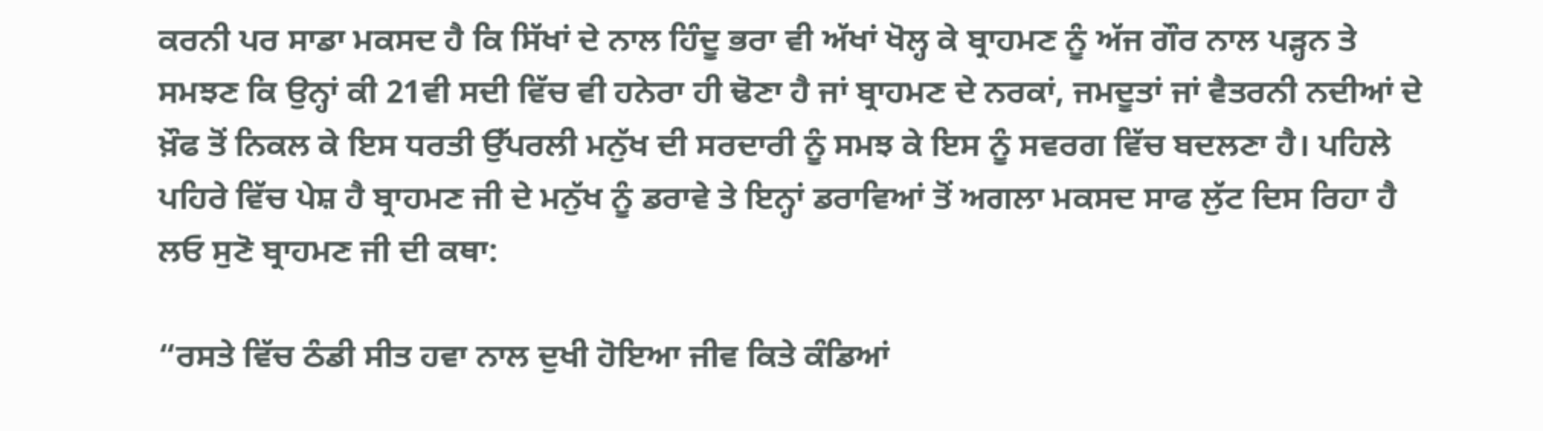ਕਰਨੀ ਪਰ ਸਾਡਾ ਮਕਸਦ ਹੈ ਕਿ ਸਿੱਖਾਂ ਦੇ ਨਾਲ ਹਿੰਦੂ ਭਰਾ ਵੀ ਅੱਖਾਂ ਖੋਲ੍ਹ ਕੇ ਬ੍ਰਾਹਮਣ ਨੂੰ ਅੱਜ ਗੌਰ ਨਾਲ ਪੜ੍ਹਨ ਤੇ ਸਮਝਣ ਕਿ ਉਨ੍ਹਾਂ ਕੀ 21ਵੀ ਸਦੀ ਵਿੱਚ ਵੀ ਹਨੇਰਾ ਹੀ ਢੋਣਾ ਹੈ ਜਾਂ ਬ੍ਰਾਹਮਣ ਦੇ ਨਰਕਾਂ, ਜਮਦੂਤਾਂ ਜਾਂ ਵੈਤਰਨੀ ਨਦੀਆਂ ਦੇ ਖ਼ੌਫ ਤੋਂ ਨਿਕਲ ਕੇ ਇਸ ਧਰਤੀ ਉੱਪਰਲੀ ਮਨੁੱਖ ਦੀ ਸਰਦਾਰੀ ਨੂੰ ਸਮਝ ਕੇ ਇਸ ਨੂੰ ਸਵਰਗ ਵਿੱਚ ਬਦਲਣਾ ਹੈ। ਪਹਿਲੇ ਪਹਿਰੇ ਵਿੱਚ ਪੇਸ਼ ਹੈ ਬ੍ਰਾਹਮਣ ਜੀ ਦੇ ਮਨੁੱਖ ਨੂੰ ਡਰਾਵੇ ਤੇ ਇਨ੍ਹਾਂ ਡਰਾਵਿਆਂ ਤੋਂ ਅਗਲਾ ਮਕਸਦ ਸਾਫ ਲੁੱਟ ਦਿਸ ਰਿਹਾ ਹੈ ਲਓ ਸੁਣੋ ਬ੍ਰਾਹਮਣ ਜੀ ਦੀ ਕਥਾ:

“ਰਸਤੇ ਵਿੱਚ ਠੰਡੀ ਸੀਤ ਹਵਾ ਨਾਲ ਦੁਖੀ ਹੋਇਆ ਜੀਵ ਕਿਤੇ ਕੰਡਿਆਂ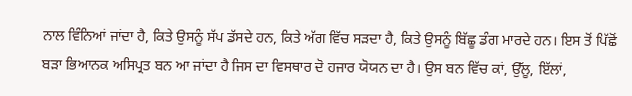ਨਾਲ ਵਿੰਨਿਆਂ ਜਾਂਦਾ ਹੈ, ਕਿਤੇ ਉਸਨੂੰ ਸੱਪ ਡੱਸਦੇ ਹਨ, ਕਿਤੇ ਅੱਗ ਵਿੱਚ ਸੜਦਾ ਹੈ, ਕਿਤੇ ਉਸਨੂੰ ਬਿੱਛੂ ਡੰਗ ਮਾਰਦੇ ਹਨ। ਇਸ ਤੋਂ ਪਿੱਛੋਂ ਬੜਾ ਭਿਆਨਕ ਅਸਿਪ੍ਰਤ ਬਨ ਆ ਜਾਂਦਾ ਹੈ ਜਿਸ ਦਾ ਵਿਸਥਾਰ ਦੋ ਹਜਾਰ ਯੋਯਨ ਦਾ ਹੈ। ਉਸ ਬਨ ਵਿੱਚ ਕਾਂ, ਉੱਲੂ, ਇੱਲਾਂ,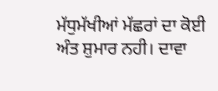ਮੱਧੁਮੱਖੀਆਂ ਮੱਛਰਾਂ ਦਾ ਕੋਈ ਅੰਤ ਸ਼ੁਮਾਰ ਨਹੀ। ਦਾਵਾ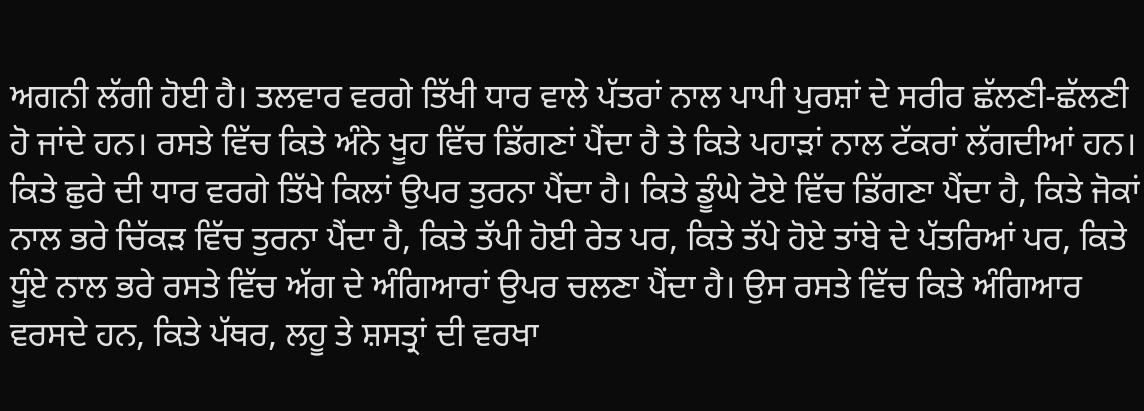ਅਗਨੀ ਲੱਗੀ ਹੋਈ ਹੈ। ਤਲਵਾਰ ਵਰਗੇ ਤਿੱਖੀ ਧਾਰ ਵਾਲੇ ਪੱਤਰਾਂ ਨਾਲ ਪਾਪੀ ਪੁਰਸ਼ਾਂ ਦੇ ਸਰੀਰ ਛੱਲਣੀ-ਛੱਲਣੀ ਹੋ ਜਾਂਦੇ ਹਨ। ਰਸਤੇ ਵਿੱਚ ਕਿਤੇ ਅੰਨੇ ਖੂਹ ਵਿੱਚ ਡਿੱਗਣਾਂ ਪੈਂਦਾ ਹੈ ਤੇ ਕਿਤੇ ਪਹਾੜਾਂ ਨਾਲ ਟੱਕਰਾਂ ਲੱਗਦੀਆਂ ਹਨ। ਕਿਤੇ ਛੁਰੇ ਦੀ ਧਾਰ ਵਰਗੇ ਤਿੱਖੇ ਕਿਲਾਂ ਉਪਰ ਤੁਰਨਾ ਪੈਂਦਾ ਹੈ। ਕਿਤੇ ਡੂੰਘੇ ਟੋਏ ਵਿੱਚ ਡਿੱਗਣਾ ਪੈਂਦਾ ਹੈ, ਕਿਤੇ ਜੋਕਾਂ ਨਾਲ ਭਰੇ ਚਿੱਕੜ ਵਿੱਚ ਤੁਰਨਾ ਪੈਂਦਾ ਹੈ, ਕਿਤੇ ਤੱਪੀ ਹੋਈ ਰੇਤ ਪਰ, ਕਿਤੇ ਤੱਪੇ ਹੋਏ ਤਾਂਬੇ ਦੇ ਪੱਤਰਿਆਂ ਪਰ, ਕਿਤੇ ਧੂੰਏ ਨਾਲ ਭਰੇ ਰਸਤੇ ਵਿੱਚ ਅੱਗ ਦੇ ਅੰਗਿਆਰਾਂ ਉਪਰ ਚਲਣਾ ਪੈਂਦਾ ਹੈ। ਉਸ ਰਸਤੇ ਵਿੱਚ ਕਿਤੇ ਅੰਗਿਆਰ ਵਰਸਦੇ ਹਨ, ਕਿਤੇ ਪੱਥਰ, ਲਹੂ ਤੇ ਸ਼ਸਤ੍ਰਾਂ ਦੀ ਵਰਖਾ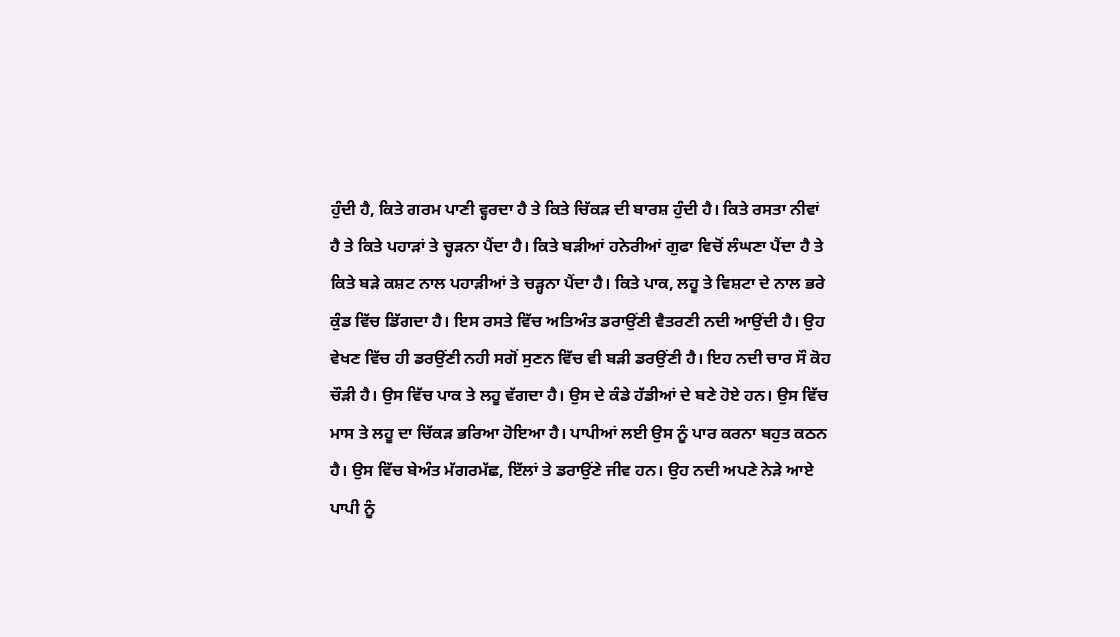ਹੁੰਦੀ ਹੈ, ਕਿਤੇ ਗਰਮ ਪਾਣੀ ਵ੍ਹਰਦਾ ਹੈ ਤੇ ਕਿਤੇ ਚਿੱਕੜ ਦੀ ਬਾਰਸ਼ ਹੁੰਦੀ ਹੈ। ਕਿਤੇ ਰਸਤਾ ਨੀਵਾਂ ਹੈ ਤੇ ਕਿਤੇ ਪਹਾੜਾਂ ਤੇ ਚ੍ਹੜਨਾ ਪੈਂਦਾ ਹੈ। ਕਿਤੇ ਬੜੀਆਂ ਹਨੇਰੀਆਂ ਗੁਫਾ ਵਿਚੋਂ ਲੰਘਣਾ ਪੈਂਦਾ ਹੈ ਤੇ ਕਿਤੇ ਬੜੇ ਕਸ਼ਟ ਨਾਲ ਪਹਾੜੀਆਂ ਤੇ ਚੜ੍ਹਨਾ ਪੈਂਦਾ ਹੈ। ਕਿਤੇ ਪਾਕ, ਲਹੂ ਤੇ ਵਿਸ਼ਟਾ ਦੇ ਨਾਲ ਭਰੇ ਕੁੰਡ ਵਿੱਚ ਡਿੱਗਦਾ ਹੈ। ਇਸ ਰਸਤੇ ਵਿੱਚ ਅਤਿਅੰਤ ਡਰਾਉਂਣੀ ਵੈਤਰਣੀ ਨਦੀ ਆਉਂਦੀ ਹੈ। ਉਹ ਵੇਖਣ ਵਿੱਚ ਹੀ ਡਰਉਂਣੀ ਨਹੀ ਸਗੋਂ ਸੁਣਨ ਵਿੱਚ ਵੀ ਬੜੀ ਡਰਉਂਣੀ ਹੈ। ਇਹ ਨਦੀ ਚਾਰ ਸੌ ਕੋਹ ਚੌੜੀ ਹੈ। ਉਸ ਵਿੱਚ ਪਾਕ ਤੇ ਲਹੂ ਵੱਗਦਾ ਹੈ। ਉਸ ਦੇ ਕੰਡੇ ਹੱਡੀਆਂ ਦੇ ਬਣੇ ਹੋਏ ਹਨ। ਉਸ ਵਿੱਚ ਮਾਸ ਤੇ ਲਹੂ ਦਾ ਚਿੱਕੜ ਭਰਿਆ ਹੋਇਆ ਹੈ। ਪਾਪੀਆਂ ਲਈ ਉਸ ਨੂੰ ਪਾਰ ਕਰਨਾ ਬਹੁਤ ਕਠਨ ਹੈ। ਉਸ ਵਿੱਚ ਬੇਅੰਤ ਮੱਗਰਮੱਛ, ਇੱਲਾਂ ਤੇ ਡਰਾਉਂਣੇ ਜੀਵ ਹਨ। ਉਹ ਨਦੀ ਅਪਣੇ ਨੇੜੇ ਆਏ ਪਾਪੀ ਨੂੰ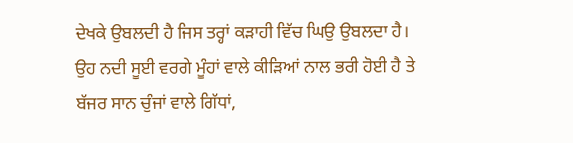ਦੇਖਕੇ ਉਬਲਦੀ ਹੈ ਜਿਸ ਤਰ੍ਹਾਂ ਕੜਾਹੀ ਵਿੱਚ ਘਿਉ ਉਬਲਦਾ ਹੈ। ਉਹ ਨਦੀ ਸੂਈ ਵਰਗੇ ਮੂੰਹਾਂ ਵਾਲੇ ਕੀੜਿਆਂ ਨਾਲ ਭਰੀ ਹੋਈ ਹੈ ਤੇ ਬੱਜਰ ਸਾਨ ਚੁੰਜਾਂ ਵਾਲੇ ਗਿੱਧਾਂ,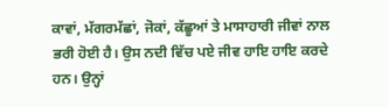ਕਾਵਾਂ, ਮੱਗਰਮੱਛਾਂ, ਜੋਕਾਂ, ਕੱਛੂਆਂ ਤੇ ਮਾਸਾਹਾਰੀ ਜੀਵਾਂ ਨਾਲ ਭਰੀ ਹੋਈ ਹੈ। ਉਸ ਨਦੀ ਵਿੱਚ ਪਏ ਜੀਵ ਹਾਇ ਹਾਇ ਕਰਦੇ ਹਨ। ਉਨ੍ਹਾਂ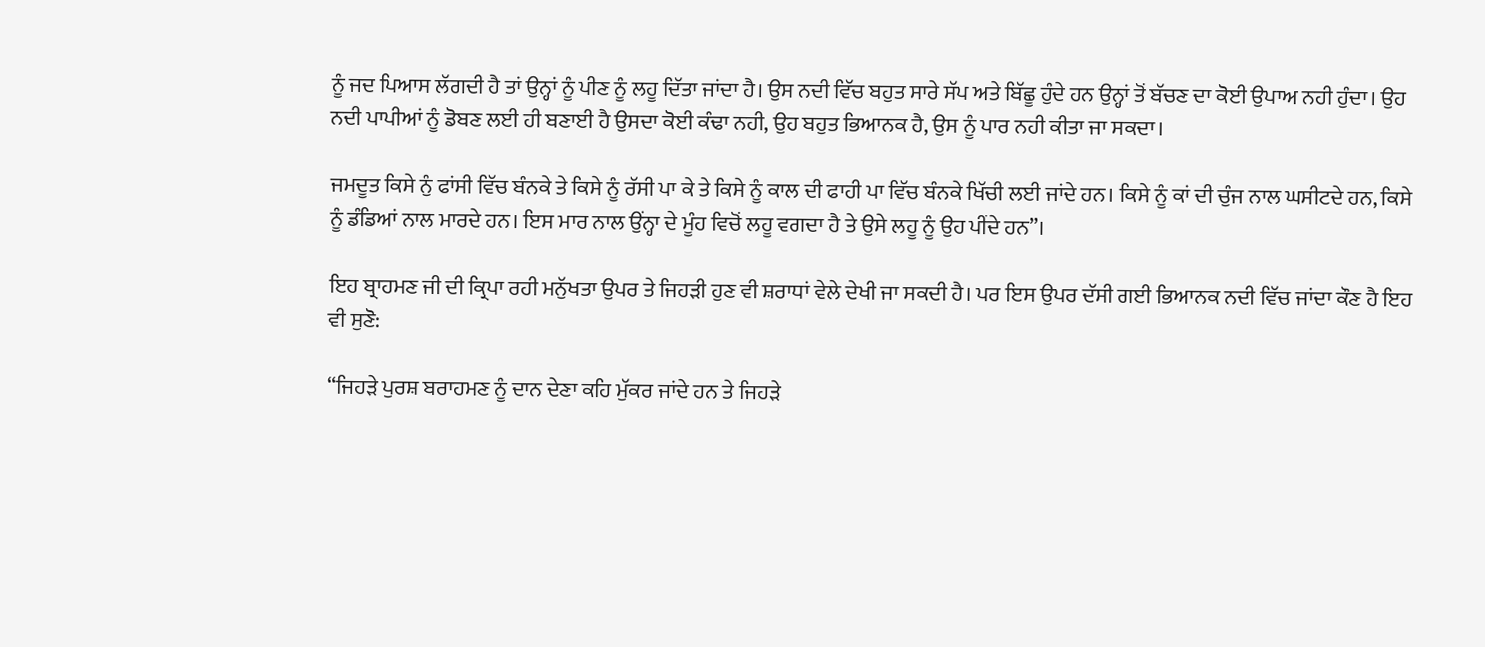ਨੂੰ ਜਦ ਪਿਆਸ ਲੱਗਦੀ ਹੈ ਤਾਂ ਉਨ੍ਹਾਂ ਨੂੰ ਪੀਣ ਨੂੰ ਲਹੂ ਦਿੱਤਾ ਜਾਂਦਾ ਹੈ। ਉਸ ਨਦੀ ਵਿੱਚ ਬਹੁਤ ਸਾਰੇ ਸੱਪ ਅਤੇ ਬਿੱਛੂ ਹੁੰਦੇ ਹਨ ਉਨ੍ਹਾਂ ਤੋਂ ਬੱਚਣ ਦਾ ਕੋਈ ਉਪਾਅ ਨਹੀ ਹੁੰਦਾ। ਉਹ ਨਦੀ ਪਾਪੀਆਂ ਨੂੰ ਡੋਬਣ ਲਈ ਹੀ ਬਣਾਈ ਹੈ ਉਸਦਾ ਕੋਈ ਕੰਢਾ ਨਹੀ, ਉਹ ਬਹੁਤ ਭਿਆਨਕ ਹੈ, ਉਸ ਨੂੰ ਪਾਰ ਨਹੀ ਕੀਤਾ ਜਾ ਸਕਦਾ।

ਜਮਦੂਤ ਕਿਸੇ ਨੁੰ ਫਾਂਸੀ ਵਿੱਚ ਬੰਨਕੇ ਤੇ ਕਿਸੇ ਨੂੰ ਰੱਸੀ ਪਾ ਕੇ ਤੇ ਕਿਸੇ ਨੂੰ ਕਾਲ ਦੀ ਫਾਹੀ ਪਾ ਵਿੱਚ ਬੰਨਕੇ ਖਿੱਚੀ ਲਈ ਜਾਂਦੇ ਹਨ। ਕਿਸੇ ਨੂੰ ਕਾਂ ਦੀ ਚੁੰਜ ਨਾਲ ਘਸੀਟਦੇ ਹਨ, ਕਿਸੇ ਨੂੰ ਡੰਡਿਆਂ ਨਾਲ ਮਾਰਦੇ ਹਨ। ਇਸ ਮਾਰ ਨਾਲ ਉਂਨ੍ਹਾ ਦੇ ਮੂੰਹ ਵਿਚੋਂ ਲਹੂ ਵਗਦਾ ਹੈ ਤੇ ਉਸੇ ਲਹੂ ਨੂੰ ਉਹ ਪੀਂਦੇ ਹਨ”।

ਇਹ ਬ੍ਰਾਹਮਣ ਜੀ ਦੀ ਕ੍ਰਿਪਾ ਰਹੀ ਮਨੁੱਖਤਾ ਉਪਰ ਤੇ ਜਿਹੜੀ ਹੁਣ ਵੀ ਸ਼ਰਾਧਾਂ ਵੇਲੇ ਦੇਖੀ ਜਾ ਸਕਦੀ ਹੈ। ਪਰ ਇਸ ਉਪਰ ਦੱਸੀ ਗਈ ਭਿਆਨਕ ਨਦੀ ਵਿੱਚ ਜਾਂਦਾ ਕੌਣ ਹੈ ਇਹ ਵੀ ਸੁਣੋ:

“ਜਿਹੜੇ ਪੁਰਸ਼ ਬਰਾਹਮਣ ਨੂੰ ਦਾਨ ਦੇਣਾ ਕਹਿ ਮੁੱਕਰ ਜਾਂਦੇ ਹਨ ਤੇ ਜਿਹੜੇ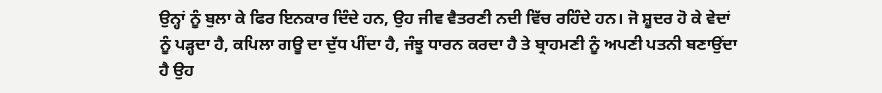ਉਨ੍ਹਾਂ ਨੂੰ ਬੁਲਾ ਕੇ ਫਿਰ ਇਨਕਾਰ ਦਿੰਦੇ ਹਨ, ਉਹ ਜੀਵ ਵੈਤਰਣੀ ਨਦੀ ਵਿੱਚ ਰਹਿੰਦੇ ਹਨ। ਜੋ ਸ਼ੂਦਰ ਹੋ ਕੇ ਵੇਦਾਂ ਨੂੰ ਪੜ੍ਹਦਾ ਹੈ, ਕਪਿਲਾ ਗਊ ਦਾ ਦੁੱਧ ਪੀਂਦਾ ਹੈ, ਜੰਝੂ ਧਾਰਨ ਕਰਦਾ ਹੈ ਤੇ ਬ੍ਰਾਹਮਣੀ ਨੂੰ ਅਪਣੀ ਪਤਨੀ ਬਣਾਉਂਦਾ ਹੈ ਉਹ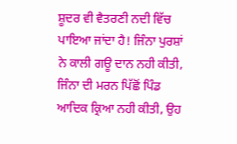ਸ਼ੂਦਰ ਵੀ ਵੈਤਰਣੀ ਨਦੀ ਵਿੱਚ ਪਾਇਆ ਜਾਂਦਾ ਹੈ! ਜਿੰਨਾ ਪੁਰਸ਼ਾਂ ਨੇ ਕਾਲੀ ਗਊ ਦਾਨ ਨਹੀ ਕੀਤੀ, ਜਿੰਨਾ ਦੀ ਮਰਨ ਪਿੱਛੋਂ ਪਿੰਡ ਆਦਿਕ ਕ੍ਰਿਆ ਨਹੀ ਕੀਤੀ, ਉਹ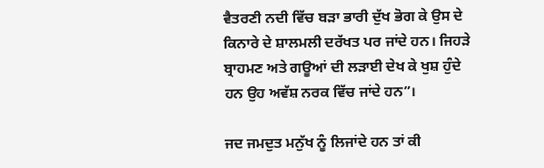ਵੈਤਰਣੀ ਨਦੀ ਵਿੱਚ ਬੜਾ ਭਾਰੀ ਦੁੱਖ ਭੋਗ ਕੇ ਉਸ ਦੇ ਕਿਨਾਰੇ ਦੇ ਸ਼ਾਲਮਲੀ ਦਰੱਖਤ ਪਰ ਜਾਂਦੇ ਹਨ। ਜਿਹੜੇ ਬ੍ਰਾਹਮਣ ਅਤੇ ਗਊਆਂ ਦੀ ਲੜਾਈ ਦੇਖ ਕੇ ਖੁਸ਼ ਹੁੰਦੇ ਹਨ ਉਹ ਅਵੱਸ਼ ਨਰਕ ਵਿੱਚ ਜਾਂਦੇ ਹਨ”।

ਜਦ ਜਮਦੁਤ ਮਨੁੱਖ ਨੂੰ ਲਿਜਾਂਦੇ ਹਨ ਤਾਂ ਕੀ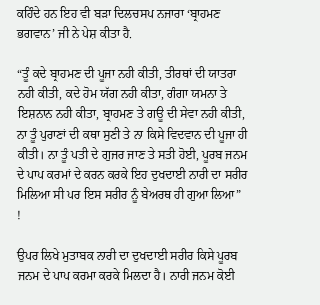ਕਹਿੰਦੇ ਹਨ ਇਹ ਵੀ ਬੜਾ ਦਿਲਚਸਪ ਨਜਾਰਾ ‘ਬ੍ਰਾਹਮਣ ਭਗਵਾਨ’ ਜੀ ਨੇ ਪੇਸ਼ ਕੀਤਾ ਹੈ.

“ਤੂੰ ਕਦੇ ਬ੍ਰਾਹਮਣ ਦੀ ਪੂਜਾ ਨਹੀ ਕੀਤੀ, ਤੀਰਥਾਂ ਦੀ ਯਾਤਰਾ ਨਹੀ ਕੀਤੀ, ਕਦੇ ਹੋਮ ਯੱਗ ਨਹੀ ਕੀਤਾ, ਗੰਗਾ ਯਮਨਾ ਤੇ ਇਸ਼ਨਾਨ ਨਹੀ ਕੀਤਾ, ਬ੍ਰਾਹਮਣ ਤੇ ਗਊ ਦੀ ਸੇਵਾ ਨਹੀ ਕੀਤੀ, ਨਾ ਤੂੰ ਪੁਰਾਣਾਂ ਦੀ ਕਥਾ ਸੁਣੀ ਤੇ ਨਾ ਕਿਸੇ ਵਿਦਵਾਨ ਦੀ ਪੂਜਾ ਹੀ ਕੀਤੀ। ਨਾ ਤੂੰ ਪਤੀ ਦੇ ਗੁਜਰ ਜਾਣ ਤੇ ਸਤੀ ਹੋਈ, ਪੂਰਬ ਜਨਮ ਦੇ ਪਾਪ ਕਰਮਾਂ ਦੇ ਕਰਨ ਕਰਕੇ ਇਹ ਦੁਖਦਾਈ ਨਾਰੀ ਦਾ ਸਰੀਰ ਮਿਲਿਆ ਸੀ ਪਰ ਇਸ ਸਰੀਰ ਨੂੰ ਬੇਅਰਥ ਹੀ ਗੁਆ ਲਿਆ” !

ਉਪਰ ਲਿਖੇ ਮੁਤਾਬਕ ਨਾਰੀ ਦਾ ਦੁਖਦਾਈ ਸਰੀਰ ਕਿਸੇ ਪੂਰਬ ਜਨਮ ਦੇ ਪਾਪ ਕਰਮਾ ਕਰਕੇ ਮਿਲਦਾ ਹੈ। ਨਾਰੀ ਜਨਮ ਕੋਈ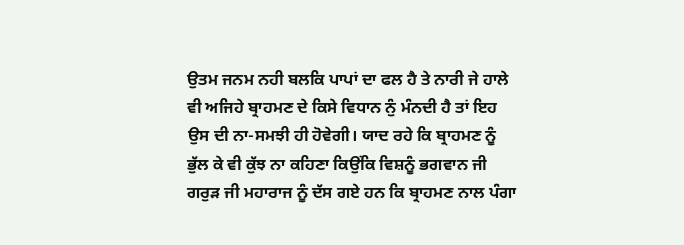ਉਤਮ ਜਨਮ ਨਹੀ ਬਲਕਿ ਪਾਪਾਂ ਦਾ ਫਲ ਹੈ ਤੇ ਨਾਰੀ ਜੇ ਹਾਲੇ ਵੀ ਅਜਿਹੇ ਬ੍ਰਾਹਮਣ ਦੇ ਕਿਸੇ ਵਿਧਾਨ ਨੁੰ ਮੰਨਦੀ ਹੈ ਤਾਂ ਇਹ ਉਸ ਦੀ ਨਾ-ਸਮਝੀ ਹੀ ਹੋਵੇਗੀ। ਯਾਦ ਰਹੇ ਕਿ ਬ੍ਰਾਹਮਣ ਨੂੰ ਭੁੱਲ ਕੇ ਵੀ ਕੁੱਝ ਨਾ ਕਹਿਣਾ ਕਿਉਂਕਿ ਵਿਸ਼ਨੂੰ ਭਗਵਾਨ ਜੀ ਗਰੁੜ ਜੀ ਮਹਾਰਾਜ ਨੂੰ ਦੱਸ ਗਏ ਹਨ ਕਿ ਬ੍ਰਾਹਮਣ ਨਾਲ ਪੰਗਾ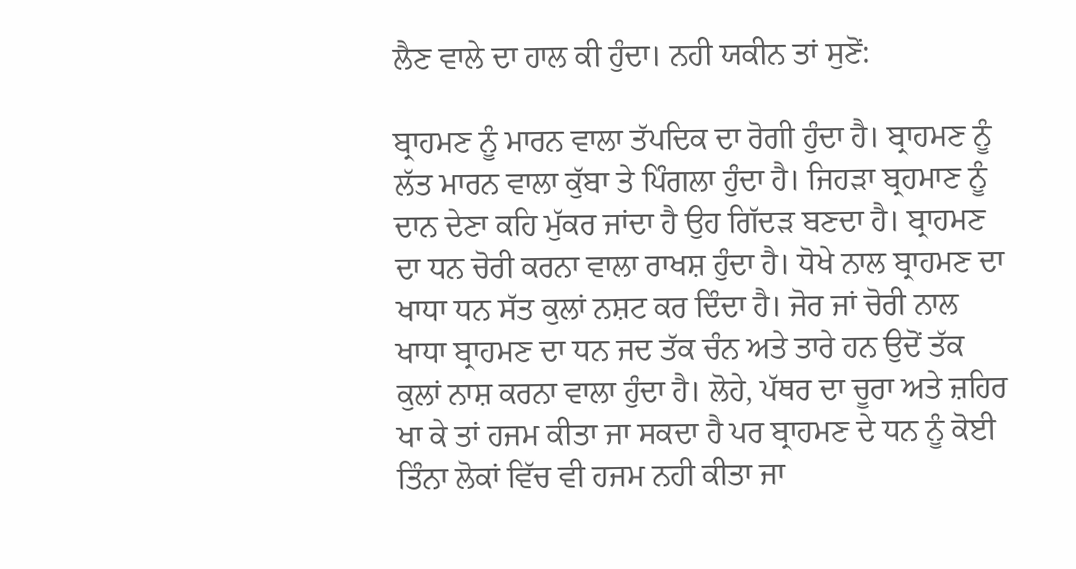ਲੈਣ ਵਾਲੇ ਦਾ ਹਾਲ ਕੀ ਹੁੰਦਾ। ਨਹੀ ਯਕੀਨ ਤਾਂ ਸੁਣੋਂ:

ਬ੍ਰਾਹਮਣ ਨੂੰ ਮਾਰਨ ਵਾਲਾ ਤੱਪਦਿਕ ਦਾ ਰੋਗੀ ਹੁੰਦਾ ਹੈ। ਬ੍ਰਾਹਮਣ ਨੂੰ ਲੱਤ ਮਾਰਨ ਵਾਲਾ ਕੁੱਬਾ ਤੇ ਪਿੰਗਲਾ ਹੁੰਦਾ ਹੈ। ਜਿਹੜਾ ਬ੍ਰਹਮਾਣ ਨੂੰ ਦਾਨ ਦੇਣਾ ਕਹਿ ਮੁੱਕਰ ਜਾਂਦਾ ਹੈ ਉਹ ਗਿੱਦੜ ਬਣਦਾ ਹੈ। ਬ੍ਰਾਹਮਣ ਦਾ ਧਨ ਚੋਰੀ ਕਰਨਾ ਵਾਲਾ ਰਾਖਸ਼ ਹੁੰਦਾ ਹੈ। ਧੋਖੇ ਨਾਲ ਬ੍ਰਾਹਮਣ ਦਾ ਖਾਧਾ ਧਨ ਸੱਤ ਕੁਲਾਂ ਨਸ਼ਟ ਕਰ ਦਿੰਦਾ ਹੈ। ਜੋਰ ਜਾਂ ਚੋਰੀ ਨਾਲ ਖਾਧਾ ਬ੍ਰਾਹਮਣ ਦਾ ਧਨ ਜਦ ਤੱਕ ਚੰਨ ਅਤੇ ਤਾਰੇ ਹਨ ਉਦੋਂ ਤੱਕ ਕੁਲਾਂ ਨਾਸ਼ ਕਰਨਾ ਵਾਲਾ ਹੁੰਦਾ ਹੈ। ਲੋਹੇ, ਪੱਥਰ ਦਾ ਚੂਰਾ ਅਤੇ ਜ਼ਹਿਰ ਖਾ ਕੇ ਤਾਂ ਹਜਮ ਕੀਤਾ ਜਾ ਸਕਦਾ ਹੈ ਪਰ ਬ੍ਰਾਹਮਣ ਦੇ ਧਨ ਨੂੰ ਕੋਈ ਤਿੰਨਾ ਲੋਕਾਂ ਵਿੱਚ ਵੀ ਹਜਮ ਨਹੀ ਕੀਤਾ ਜਾ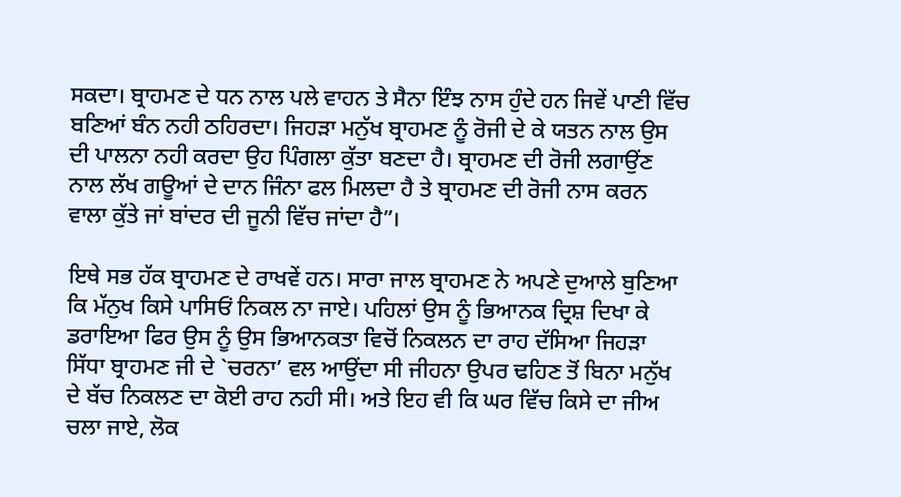ਸਕਦਾ। ਬ੍ਰਾਹਮਣ ਦੇ ਧਨ ਨਾਲ ਪਲੇ ਵਾਹਨ ਤੇ ਸੈਨਾ ਇੰਝ ਨਾਸ ਹੁੰਦੇ ਹਨ ਜਿਵੇਂ ਪਾਣੀ ਵਿੱਚ ਬਣਿਆਂ ਬੰਨ ਨਹੀ ਠਹਿਰਦਾ। ਜਿਹੜਾ ਮਨੁੱਖ ਬ੍ਰਾਹਮਣ ਨੂੰ ਰੋਜੀ ਦੇ ਕੇ ਯਤਨ ਨਾਲ ਉਸ ਦੀ ਪਾਲਨਾ ਨਹੀ ਕਰਦਾ ਉਹ ਪਿੰਗਲਾ ਕੁੱਤਾ ਬਣਦਾ ਹੈ। ਬ੍ਰਾਹਮਣ ਦੀ ਰੋਜੀ ਲਗਾਉਂਣ ਨਾਲ ਲੱਖ ਗਊਆਂ ਦੇ ਦਾਨ ਜਿੰਨਾ ਫਲ ਮਿਲਦਾ ਹੈ ਤੇ ਬ੍ਰਾਹਮਣ ਦੀ ਰੋਜੀ ਨਾਸ ਕਰਨ ਵਾਲਾ ਕੁੱਤੇ ਜਾਂ ਬਾਂਦਰ ਦੀ ਜੂਨੀ ਵਿੱਚ ਜਾਂਦਾ ਹੈ”।

ਇਥੇ ਸਭ ਹੱਕ ਬ੍ਰਾਹਮਣ ਦੇ ਰਾਖਵੇਂ ਹਨ। ਸਾਰਾ ਜਾਲ ਬ੍ਰਾਹਮਣ ਨੇ ਅਪਣੇ ਦੁਆਲੇ ਬੁਣਿਆ ਕਿ ਮੱਨੁਖ ਕਿਸੇ ਪਾਸਿਓਂ ਨਿਕਲ ਨਾ ਜਾਏ। ਪਹਿਲਾਂ ਉਸ ਨੂੰ ਭਿਆਨਕ ਦ੍ਰਿਸ਼ ਦਿਖਾ ਕੇ ਡਰਾਇਆ ਫਿਰ ਉਸ ਨੂੰ ਉਸ ਭਿਆਨਕਤਾ ਵਿਚੋਂ ਨਿਕਲਨ ਦਾ ਰਾਹ ਦੱਸਿਆ ਜਿਹੜਾ ਸਿੱਧਾ ਬ੍ਰਾਹਮਣ ਜੀ ਦੇ `ਚਰਨਾ’ ਵਲ ਆਉਂਦਾ ਸੀ ਜੀਹਨਾ ਉਪਰ ਢਹਿਣ ਤੋਂ ਬਿਨਾ ਮਨੁੱਖ ਦੇ ਬੱਚ ਨਿਕਲਣ ਦਾ ਕੋਈ ਰਾਹ ਨਹੀ ਸੀ। ਅਤੇ ਇਹ ਵੀ ਕਿ ਘਰ ਵਿੱਚ ਕਿਸੇ ਦਾ ਜੀਅ ਚਲਾ ਜਾਏ, ਲੋਕ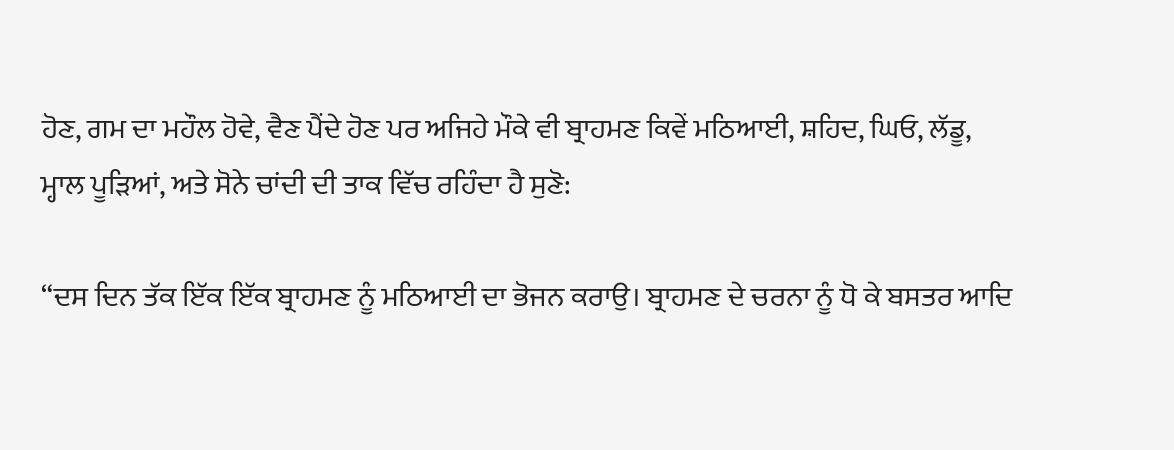ਹੋਣ, ਗਮ ਦਾ ਮਹੌਲ ਹੋਵੇ, ਵੈਣ ਪੈਂਦੇ ਹੋਣ ਪਰ ਅਜਿਹੇ ਮੌਕੇ ਵੀ ਬ੍ਰਾਹਮਣ ਕਿਵੇਂ ਮਠਿਆਈ, ਸ਼ਹਿਦ, ਘਿਓ, ਲੱਡੂ, ਮ੍ਹਾਲ ਪੂੜਿਆਂ, ਅਤੇ ਸੋਨੇ ਚਾਂਦੀ ਦੀ ਤਾਕ ਵਿੱਚ ਰਹਿੰਦਾ ਹੈ ਸੁਣੋ:

“ਦਸ ਦਿਨ ਤੱਕ ਇੱਕ ਇੱਕ ਬ੍ਰਾਹਮਣ ਨੂੰ ਮਠਿਆਈ ਦਾ ਭੋਜਨ ਕਰਾਉ। ਬ੍ਰਾਹਮਣ ਦੇ ਚਰਨਾ ਨੂੰ ਧੋ ਕੇ ਬਸਤਰ ਆਦਿ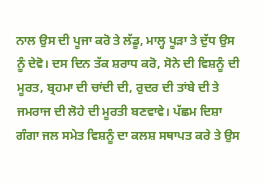ਨਾਲ ਉਸ ਦੀ ਪੂਜਾ ਕਰੋ ਤੇ ਲੱਡੂ, ਮਾਲ੍ਹ ਪੂੜਾ ਤੇ ਦੁੱਧ ਉਸ ਨੂੰ ਦੇਵੋ। ਦਸ ਦਿਨ ਤੱਕ ਸ਼ਰਾਧ ਕਰੋ, ਸੋਨੇ ਦੀ ਵਿਸ਼ਨੂੰ ਦੀ ਮੂਰਤ, ਬ੍ਰਹਮਾ ਦੀ ਚਾਂਦੀ ਦੀ, ਰੁਦਰ ਦੀ ਤਾਂਬੇ ਦੀ ਤੇ ਜਮਰਾਜ ਦੀ ਲੋਹੇ ਦੀ ਮੂਰਤੀ ਬਣਵਾਵੇ। ਪੱਛਮ ਦਿਸ਼ਾ ਗੰਗਾ ਜਲ ਸਮੇਤ ਵਿਸ਼ਨੂੰ ਦਾ ਕਲਸ਼ ਸਥਾਪਤ ਕਰੇ ਤੇ ਉਸ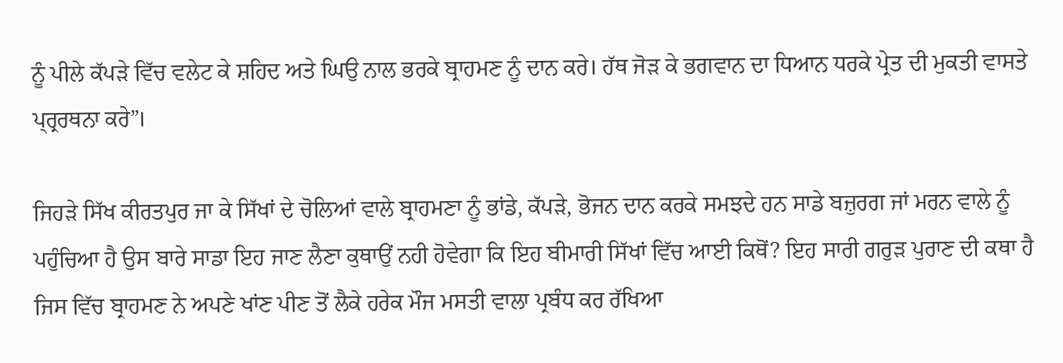ਨੂੰ ਪੀਲੇ ਕੱਪੜੇ ਵਿੱਚ ਵਲੇਟ ਕੇ ਸ਼ਹਿਦ ਅਤੇ ਘਿਉ ਨਾਲ ਭਰਕੇ ਬ੍ਰਾਹਮਣ ਨੂੰ ਦਾਨ ਕਰੇ। ਹੱਥ ਜੋੜ ਕੇ ਭਗਵਾਨ ਦਾ ਧਿਆਨ ਧਰਕੇ ਪ੍ਰੇਤ ਦੀ ਮੁਕਤੀ ਵਾਸਤੇ ਪ੍ਰ੍ਰਰਥਨਾ ਕਰੇ”।

ਜਿਹੜੇ ਸਿੱਖ ਕੀਰਤਪੁਰ ਜਾ ਕੇ ਸਿੱਖਾਂ ਦੇ ਚੋਲਿਆਂ ਵਾਲੇ ਬ੍ਰਾਹਮਣਾ ਨੂੰ ਭਾਂਡੇ, ਕੱਪੜੇ, ਭੋਜਨ ਦਾਨ ਕਰਕੇ ਸਮਝਦੇ ਹਨ ਸਾਡੇ ਬਜ਼ੁਰਗ ਜਾਂ ਮਰਨ ਵਾਲੇ ਨੂੰ ਪਹੁੰਚਿਆ ਹੈ ਉਸ ਬਾਰੇ ਸਾਡਾ ਇਹ ਜਾਣ ਲੈਣਾ ਕੁਥਾਉਂ ਨਹੀ ਹੋਵੇਗਾ ਕਿ ਇਹ ਬੀਮਾਰੀ ਸਿੱਖਾਂ ਵਿੱਚ ਆਈ ਕਿਥੋਂ? ਇਹ ਸਾਰੀ ਗਰੁੜ ਪੁਰਾਣ ਦੀ ਕਥਾ ਹੈ ਜਿਸ ਵਿੱਚ ਬ੍ਰਾਹਮਣ ਨੇ ਅਪਣੇ ਖਾਂਣ ਪੀਣ ਤੋਂ ਲੈਕੇ ਹਰੇਕ ਮੌਜ ਮਸਤੀ ਵਾਲਾ ਪ੍ਰਬੰਧ ਕਰ ਰੱਖਿਆ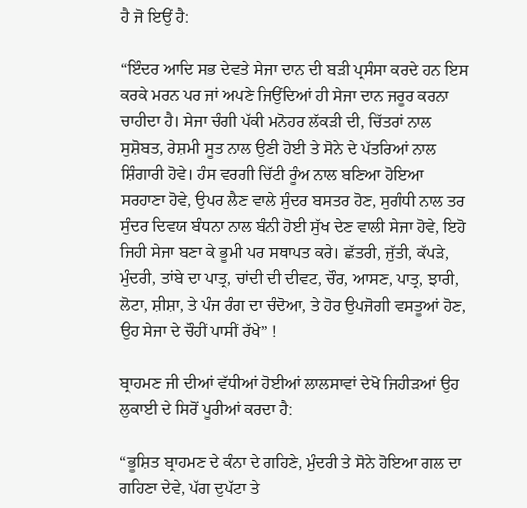ਹੈ ਜੋ ਇਉਂ ਹੈ:

“ਇੰਦਰ ਆਦਿ ਸਭ ਦੇਵਤੇ ਸੇਜਾ ਦਾਨ ਦੀ ਬੜੀ ਪ੍ਰਸੰਸਾ ਕਰਦੇ ਹਨ ਇਸ ਕਰਕੇ ਮਰਨ ਪਰ ਜਾਂ ਅਪਣੇ ਜਿਉਂਦਿਆਂ ਹੀ ਸੇਜਾ ਦਾਨ ਜਰੂਰ ਕਰਨਾ ਚਾਹੀਦਾ ਹੈ। ਸੇਜਾ ਚੰਗੀ ਪੱਕੀ ਮਨੋਹਰ ਲੱਕੜੀ ਦੀ, ਚਿੱਤਰਾਂ ਨਾਲ ਸੁਸ਼ੋਬਤ, ਰੇਸ਼ਮੀ ਸੂਤ ਨਾਲ ਉਣੀ ਹੋਈ ਤੇ ਸੋਨੇ ਦੇ ਪੱਤਰਿਆਂ ਨਾਲ ਸ਼ਿੰਗਾਰੀ ਹੋਵੇ। ਹੰਸ ਵਰਗੀ ਚਿੱਟੀ ਰੂੰਅ ਨਾਲ ਬਣਿਆ ਹੋਇਆ ਸਰਹਾਣਾ ਹੋਵੇ, ਉਪਰ ਲੈਣ ਵਾਲੇ ਸੁੰਦਰ ਬਸਤਰ ਹੋਣ, ਸੁਗੰਧੀ ਨਾਲ ਤਰ ਸੁੰਦਰ ਦਿਵਯ ਬੰਧਨਾ ਨਾਲ ਬੰਨੀ ਹੋਈ ਸੁੱਖ ਦੇਣ ਵਾਲੀ ਸੇਜਾ ਹੋਵੇ, ਇਹੋ ਜਿਹੀ ਸੇਜਾ ਬਣਾ ਕੇ ਭੂਮੀ ਪਰ ਸਥਾਪਤ ਕਰੇ। ਛੱਤਰੀ, ਜੁੱਤੀ, ਕੱਪੜੇ, ਮੁੰਦਰੀ, ਤਾਂਬੇ ਦਾ ਪਾਤ੍ਰ, ਚਾਂਦੀ ਦੀ ਦੀਵਟ, ਚੌਰ, ਆਸਣ, ਪਾਤ੍ਰ, ਝਾਰੀ, ਲੋਟਾ, ਸ਼ੀਸ਼ਾ, ਤੇ ਪੰਜ ਰੰਗ ਦਾ ਚੰਦੋਆ, ਤੇ ਹੋਰ ਉਪਜੋਗੀ ਵਸਤੂਆਂ ਹੋਣ, ਉਹ ਸੇਜਾ ਦੇ ਚੌਹੀਂ ਪਾਸੀਂ ਰੱਖੇ” !

ਬ੍ਰਾਹਮਣ ਜੀ ਦੀਆਂ ਵੱਧੀਆਂ ਹੋਈਆਂ ਲਾਲਸਾਵਾਂ ਦੇਖੋ ਜਿਹੀੜਆਂ ਉਹ ਲੁਕਾਈ ਦੇ ਸਿਰੋਂ ਪੂਰੀਆਂ ਕਰਦਾ ਹੈ:

“ਭੂਸ਼ਿਤ ਬ੍ਰਾਹਮਣ ਦੇ ਕੰਨਾ ਦੇ ਗਹਿਣੇ, ਮੁੰਦਰੀ ਤੇ ਸੋਨੇ ਹੋਇਆ ਗਲ ਦਾ ਗਹਿਣਾ ਦੇਵੇ, ਪੱਗ ਦੁਪੱਟਾ ਤੇ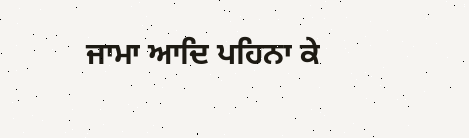ਜਾਮਾ ਆਦਿ ਪਹਿਨਾ ਕੇ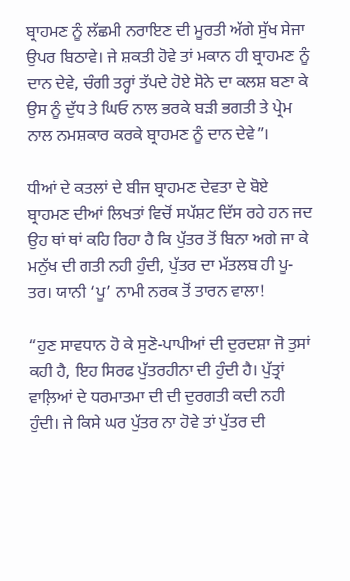ਬ੍ਰਾਹਮਣ ਨੂੰ ਲੱਛਮੀ ਨਰਾਇਣ ਦੀ ਮੂਰਤੀ ਅੱਗੇ ਸੁੱਖ ਸੇਜਾ ਉਪਰ ਬਿਠਾਵੇ। ਜੇ ਸ਼ਕਤੀ ਹੋਵੇ ਤਾਂ ਮਕਾਨ ਹੀ ਬ੍ਰਾਹਮਣ ਨੂੰ ਦਾਨ ਦੇਵੇ, ਚੰਗੀ ਤਰ੍ਹਾਂ ਤੱਪਦੇ ਹੋਏ ਸੋਨੇ ਦਾ ਕਲਸ਼ ਬਣਾ ਕੇ ਉਸ ਨੂੰ ਦੁੱਧ ਤੇ ਘਿਓ ਨਾਲ ਭਰਕੇ ਬੜੀ ਭਗਤੀ ਤੇ ਪ੍ਰੇਮ ਨਾਲ ਨਮਸ਼ਕਾਰ ਕਰਕੇ ਬ੍ਰਾਹਮਣ ਨੂੰ ਦਾਨ ਦੇਵੇ”।

ਧੀਆਂ ਦੇ ਕਤਲਾਂ ਦੇ ਬੀਜ ਬ੍ਰਾਹਮਣ ਦੇਵਤਾ ਦੇ ਬੋਏ ਬ੍ਰਾਹਮਣ ਦੀਆਂ ਲਿਖਤਾਂ ਵਿਚੋਂ ਸਪੱਸ਼ਟ ਦਿੱਸ ਰਹੇ ਹਨ ਜਦ ਉਹ ਥਾਂ ਥਾਂ ਕਹਿ ਰਿਹਾ ਹੈ ਕਿ ਪੁੱਤਰ ਤੋਂ ਬਿਨਾ ਅਗੇ ਜਾ ਕੇ ਮਨੁੱਖ ਦੀ ਗਤੀ ਨਹੀ ਹੁੰਦੀ, ਪੁੱਤਰ ਦਾ ਮੱਤਲਬ ਹੀ ਪੂ-ਤਰ। ਯਾਨੀ ‘ਪੂ’ ਨਾਮੀ ਨਰਕ ਤੋਂ ਤਾਰਨ ਵਾਲਾ!

“ਹੁਣ ਸਾਵਧਾਨ ਹੋ ਕੇ ਸੁਣੋ-ਪਾਪੀਆਂ ਦੀ ਦੁਰਦਸ਼ਾ ਜੋ ਤੁਸਾਂ ਕਹੀ ਹੈ, ਇਹ ਸਿਰਫ ਪੁੱਤਰਹੀਨਾ ਦੀ ਹੁੰਦੀ ਹੈ। ਪੁੱਤ੍ਰਾਂ ਵਾਲ਼ਿਆਂ ਦੇ ਧਰਮਾਤਮਾ ਦੀ ਦੀ ਦੁਰਗਤੀ ਕਦੀ ਨਹੀ ਹੁੰਦੀ। ਜੇ ਕਿਸੇ ਘਰ ਪੁੱਤਰ ਨਾ ਹੋਵੇ ਤਾਂ ਪੁੱਤਰ ਦੀ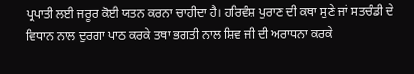ਪ੍ਰਪਾਤੀ ਲਈ ਜਰੂਰ ਕੋਈ ਯਤਨ ਕਰਨਾ ਚਾਹੀਦਾ ਹੈ। ਹਰਿਵੰਸ਼ ਪੁਰਾਣ ਦੀ ਕਥਾ ਸੁਣੇ ਜਾਂ ਸਤਚੰਡੀ ਦੇ ਵਿਧਾਨ ਨਾਲ ਦੁਰਗਾ ਪਾਠ ਕਰਕੇ ਤਥਾ ਭਗਤੀ ਨਾਲ ਸ਼ਿਵ ਜੀ ਦੀ ਅਰਾਧਨਾ ਕਰਕੇ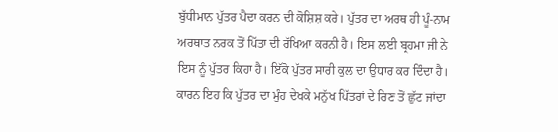ਬੁੱਧੀਮਾਨ ਪੁੱਤਰ ਪੈਦਾ ਕਰਨ ਦੀ ਕੋਸ਼ਿਸ਼ ਕਰੇ। ਪੁੱਤਰ ਦਾ ਅਰਥ ਹੀ ਪੂੰ-ਨਾਮ ਅਰਥਾਤ ਨਰਕ ਤੋਂ ਪਿੱਤਾ ਦੀ ਰੱਖਿਆ ਕਰਨੀ ਹੈ। ਇਸ ਲਈ ਬ੍ਰਹਮਾ ਜੀ ਨੇ ਇਸ ਨੂੰ ਪੁੱਤਰ ਕਿਹਾ ਹੈ। ਇੱਕੋ ਪੁੱਤਰ ਸਾਰੀ ਕੁਲ ਦਾ ਉਧਾਰ ਕਰ ਦਿੰਦਾ ਹੈ। ਕਾਰਨ ਇਹ ਕਿ ਪੁੱਤਰ ਦਾ ਮੁੰਹ ਦੇਖਕੇ ਮਨੁੱਖ ਪਿੱਤਰਾਂ ਦੇ ਰਿਣ ਤੋਂ ਛੁੱਟ ਜਾਂਦਾ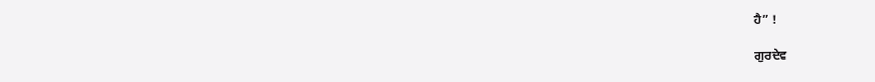ਹੈ” !

ਗੁਰਦੇਵ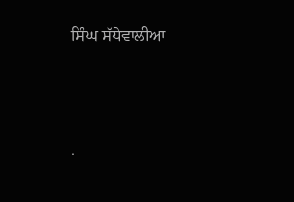ਸਿੰਘ ਸੱਧੇਵਾਲੀਆ




.